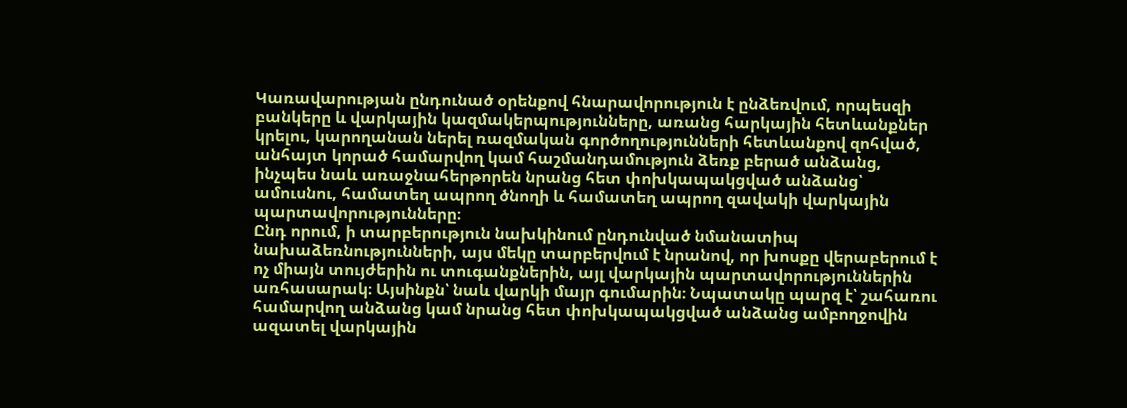Կառավարության ընդունած օրենքով հնարավորություն է ընձեռվում, որպեսզի բանկերը և վարկային կազմակերպությունները, առանց հարկային հետևանքներ կրելու, կարողանան ներել ռազմական գործողությունների հետևանքով զոհված, անհայտ կորած համարվող կամ հաշմանդամություն ձեռք բերած անձանց, ինչպես նաև առաջնահերթորեն նրանց հետ փոխկապակցված անձանց՝ ամուսնու, համատեղ ապրող ծնողի և համատեղ ապրող զավակի վարկային պարտավորությունները։
Ընդ որում, ի տարբերություն նախկինում ընդունված նմանատիպ նախաձեռնությունների, այս մեկը տարբերվում է նրանով, որ խոսքը վերաբերում է ոչ միայն տույժերին ու տուգանքներին, այլ վարկային պարտավորություններին առհասարակ։ Այսինքն՝ նաև վարկի մայր գումարին։ Նպատակը պարզ է՝ շահառու համարվող անձանց կամ նրանց հետ փոխկապակցված անձանց ամբողջովին ազատել վարկային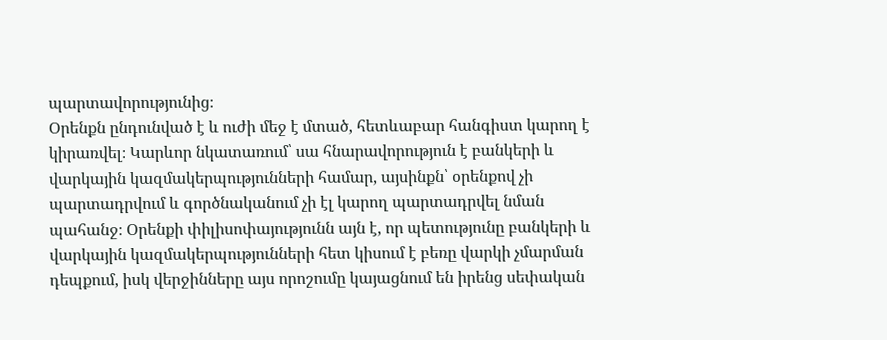պարտավորությունից։
Օրենքն ընդունված է և ուժի մեջ է մտած, հետևաբար հանգիստ կարող է կիրառվել։ Կարևոր նկատառում՝ սա հնարավորություն է բանկերի և վարկային կազմակերպությունների համար, այսինքն՝ օրենքով չի պարտադրվում և գործնականում չի էլ կարող պարտադրվել նման պահանջ։ Օրենքի փիլիսոփայությունն այն է, որ պետությունը բանկերի և վարկային կազմակերպությունների հետ կիսում է բեռը վարկի չմարման դեպքում, իսկ վերջինները այս որոշումը կայացնում են իրենց սեփական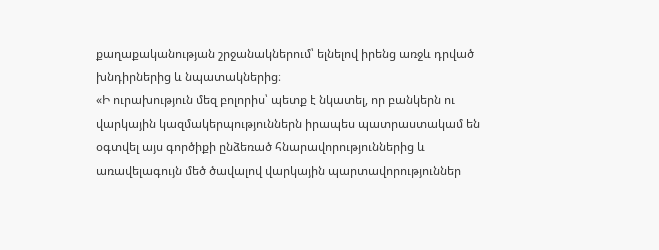քաղաքականության շրջանակներում՝ ելնելով իրենց առջև դրված խնդիրներից և նպատակներից։
«Ի ուրախություն մեզ բոլորիս՝ պետք է նկատել, որ բանկերն ու վարկային կազմակերպություններն իրապես պատրաստակամ են օգտվել այս գործիքի ընձեռած հնարավորություններից և առավելագույն մեծ ծավալով վարկային պարտավորություններ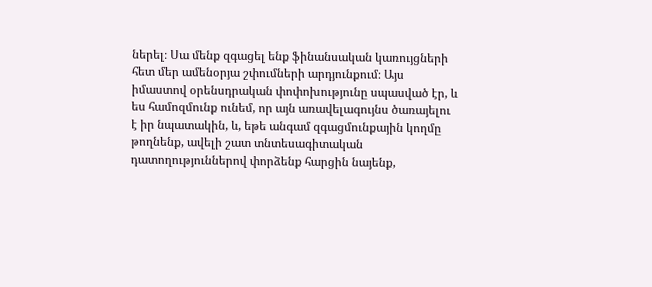ներել։ Սա մենք զգացել ենք ֆինանսական կառույցների հետ մեր ամենօրյա շփումների արդյունքում։ Այս իմաստով օրենսդրական փոփոխությունը սպասված էր, և ես համոզմունք ունեմ, որ այն առավելագույնս ծառայելու է իր նպատակին, և, եթե անգամ զգացմունքային կողմը թողնենք, ավելի շատ տնտեսագիտական դատողություններով փորձենք հարցին նայենք,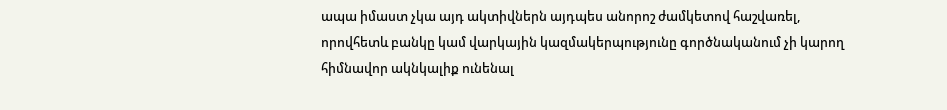ապա իմաստ չկա այդ ակտիվներն այդպես անորոշ ժամկետով հաշվառել, որովհետև բանկը կամ վարկային կազմակերպությունը գործնականում չի կարող հիմնավոր ակնկալիք ունենալ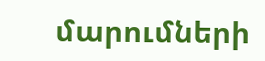մարումների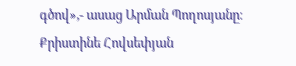գծով»,- ասաց Արման Պողոսյանը։
Քրիստինե Հովսեփյան